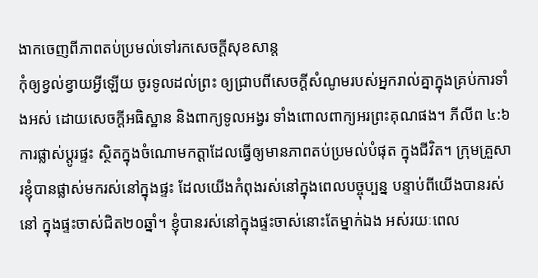ងាកចេញពីភាពតប់ប្រមល់ទៅរកសេចក្តីសុខសាន្ត
កុំឲ្យខ្វល់ខ្វាយអ្វីឡើយ ចូរទូលដល់ព្រះ ឲ្យជ្រាបពីសេចក្តីសំណូមរបស់អ្នករាល់គ្នាក្នុងគ្រប់ការទាំងអស់ ដោយសេចក្តីអធិស្ឋាន និងពាក្យទូលអង្វរ ទាំងពោលពាក្យអរព្រះគុណផង។ ភីលីព ៤:៦ ការផ្លាស់ប្តូរផ្ទះ ស្ថិតក្នុងចំណោមកត្តាដែលធ្វើឲ្យមានភាពតប់ប្រមល់បំផុត ក្នុងជីវិត។ ក្រុមគ្រួសារខ្ញុំបានផ្លាស់មករស់នៅក្នុងផ្ទះ ដែលយើងកំពុងរស់នៅក្នុងពេលបច្ចុប្បន្ន បន្ទាប់ពីយើងបានរស់នៅ ក្នុងផ្ទះចាស់ជិត២០ឆ្នាំ។ ខ្ញុំបានរស់នៅក្នុងផ្ទះចាស់នោះតែម្នាក់ឯង អស់រយៈពេល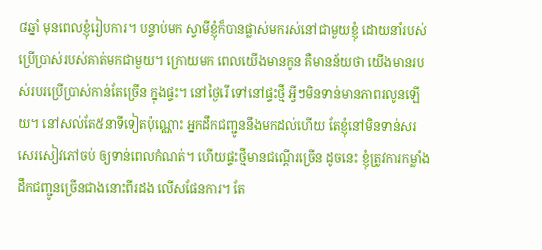៨ឆ្នាំ មុនពេលខ្ញុំរៀបការ។ បន្ទាប់មក ស្វាមីខ្ញុំក៏បានផ្លាស់មករស់នៅជាមួយខ្ញុំ ដោយនាំរបស់ប្រើប្រាស់របស់គាត់មកជាមួយ។ ក្រោយមក ពេលយើងមានកូន គឺមានន័យថា យើងមានរបស់របរប្រើប្រាស់កាន់តែច្រើន ក្នុងផ្ទះ។ នៅថ្ងៃរើ ទៅនៅផ្ទះថ្មី អ្វីៗមិនទាន់មានភាពរលូនឡើយ។ នៅសល់តែ៥នាទីទៀតប៉ុណ្ណោះ អ្នកដឹកជញ្ជូននឹងមកដល់ហើយ តែខ្ញុំនៅមិនទាន់សរសេរសៀវភៅចប់ ឲ្យទាន់ពេលកំណត់។ ហើយផ្ទះថ្មីមានជណ្តើរច្រើន ដូចនេះ ខ្ញុំត្រូវការកម្លាំងដឹកជញ្ជូនច្រើនជាងនោះពីរដង លើសផែនការ។ តែ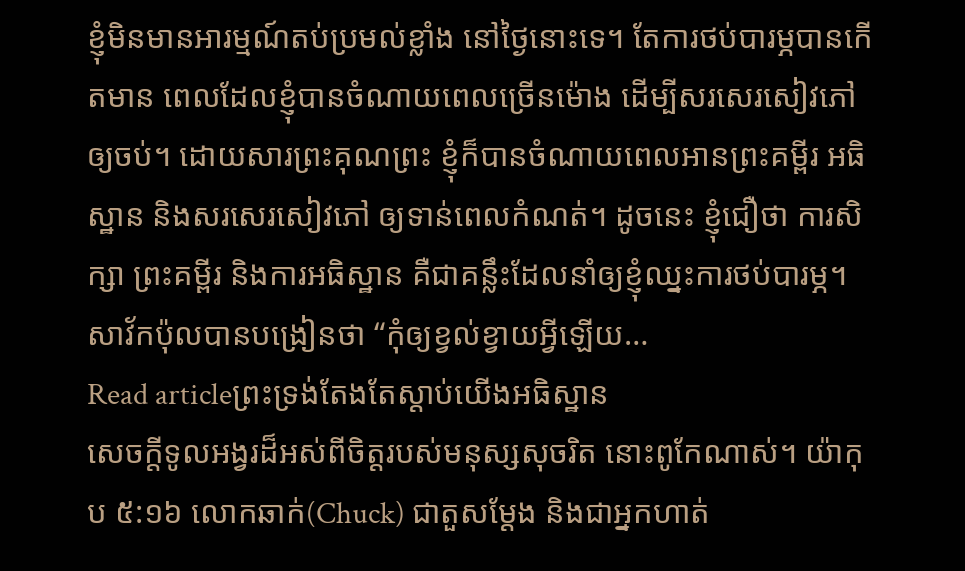ខ្ញុំមិនមានអារម្មណ៍តប់ប្រមល់ខ្លាំង នៅថ្ងៃនោះទេ។ តែការថប់បារម្ភបានកើតមាន ពេលដែលខ្ញុំបានចំណាយពេលច្រើនម៉ោង ដើម្បីសរសេរសៀវភៅឲ្យចប់។ ដោយសារព្រះគុណព្រះ ខ្ញុំក៏បានចំណាយពេលអានព្រះគម្ពីរ អធិស្ឋាន និងសរសេរសៀវភៅ ឲ្យទាន់ពេលកំណត់។ ដូចនេះ ខ្ញុំជឿថា ការសិក្សា ព្រះគម្ពីរ និងការអធិស្ឋាន គឺជាគន្លឹះដែលនាំឲ្យខ្ញុំឈ្នះការថប់បារម្ភ។ សាវ័កប៉ុលបានបង្រៀនថា “កុំឲ្យខ្វល់ខ្វាយអ្វីឡើយ…
Read articleព្រះទ្រង់តែងតែស្តាប់យើងអធិស្ឋាន
សេចក្តីទូលអង្វរដ៏អស់ពីចិត្តរបស់មនុស្សសុចរិត នោះពូកែណាស់។ យ៉ាកុប ៥:១៦ លោកឆាក់(Chuck) ជាតួសម្តែង និងជាអ្នកហាត់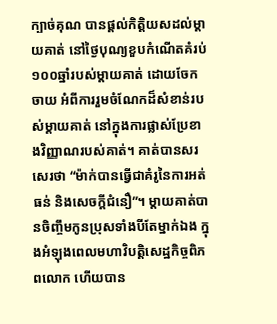ក្បាច់គុណ បានផ្តល់កិត្តិយសដល់ម្តាយគាត់ នៅថ្ងៃបុណ្យខួបកំណើតគំរប់១០០ឆ្នាំរបស់ម្តាយគាត់ ដោយចែកចាយ អំពីការរួមចំណែកដ៏សំខាន់របស់ម្តាយគាត់ នៅក្នុងការផ្លាស់ប្រែខាងវិញ្ញាណរបស់គាត់។ គាត់បានសរសេរថា “ម៉ាក់បានធ្វើជាគំរូនៃការអត់ធន់ និងសេចក្តីជំនឿ”។ ម្តាយគាត់បានចិញ្ចឹមកូនប្រុសទាំងបីតែម្នាក់ឯង ក្នុងអំឡុងពេលមហាវិបត្តិសេដ្ឋកិច្ចពិភពលោក ហើយបាន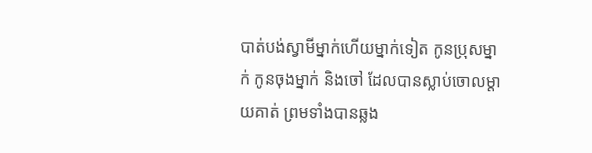បាត់បង់ស្វាមីម្នាក់ហើយម្នាក់ទៀត កូនប្រុសម្នាក់ កូនចុងម្នាក់ និងចៅ ដែលបានស្លាប់ចោលម្តាយគាត់ ព្រមទាំងបានឆ្លង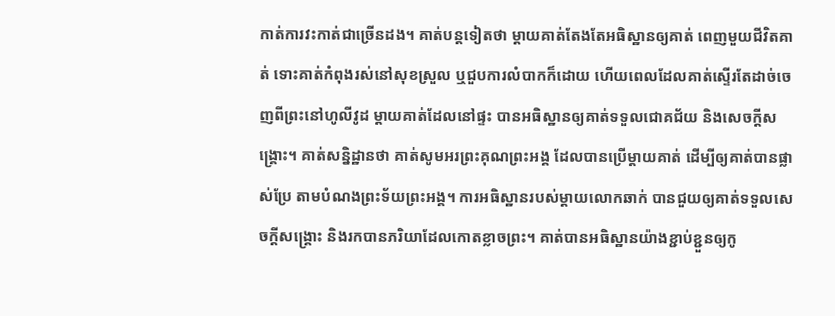កាត់ការវះកាត់ជាច្រើនដង។ គាត់បន្តទៀតថា ម្តាយគាត់តែងតែអធិស្ឋានឲ្យគាត់ ពេញមួយជីវិតគាត់ ទោះគាត់កំពុងរស់នៅសុខស្រួល ឬជួបការលំបាកក៏ដោយ ហើយពេលដែលគាត់ស្ទើរតែដាច់ចេញពីព្រះនៅហូលីវូដ ម្តាយគាត់ដែលនៅផ្ទះ បានអធិស្ឋានឲ្យគាត់ទទួលជោគជ័យ និងសេចក្តីសង្គ្រោះ។ គាត់សន្និដ្ឋានថា គាត់សូមអរព្រះគុណព្រះអង្គ ដែលបានប្រើម្តាយគាត់ ដើម្បីឲ្យគាត់បានផ្លាស់ប្រែ តាមបំណងព្រះទ័យព្រះអង្គ។ ការអធិស្ឋានរបស់ម្តាយលោកឆាក់ បានជួយឲ្យគាត់ទទួលសេចក្តីសង្រ្គោះ និងរកបានភរិយាដែលកោតខ្លាចព្រះ។ គាត់បានអធិស្ឋានយ៉ាងខ្ជាប់ខ្ជួនឲ្យកូ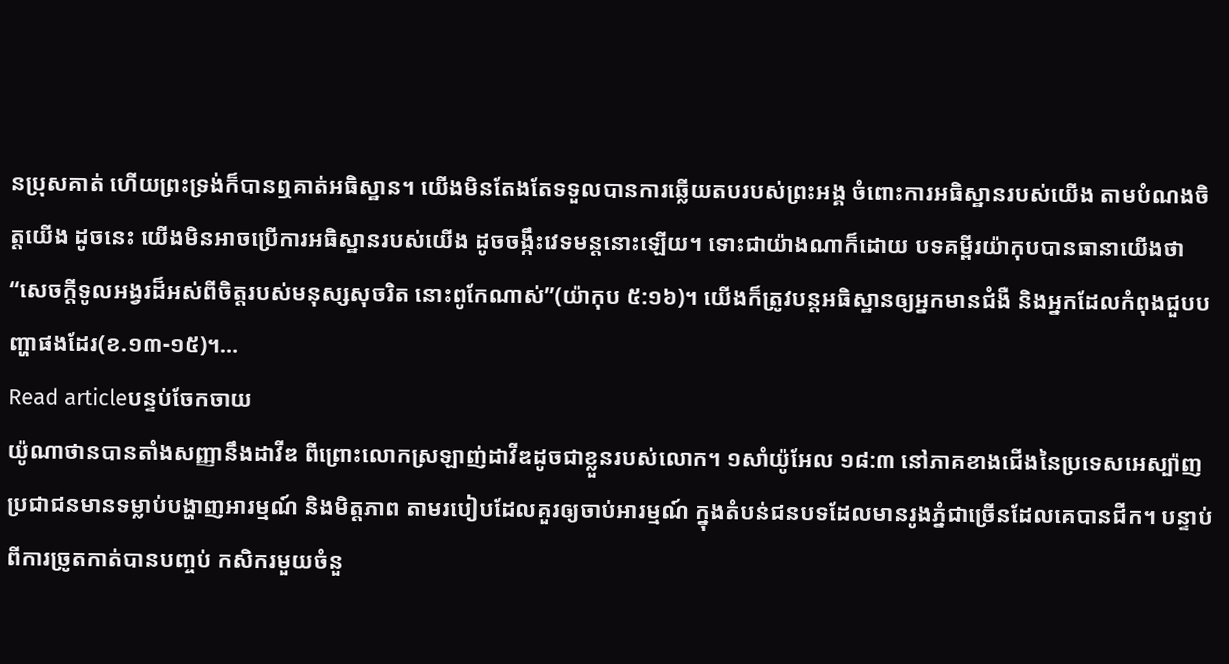នប្រុសគាត់ ហើយព្រះទ្រង់ក៏បានឮគាត់អធិស្ឋាន។ យើងមិនតែងតែទទួលបានការឆ្លើយតបរបស់ព្រះអង្គ ចំពោះការអធិស្ឋានរបស់យើង តាមបំណងចិត្តយើង ដូចនេះ យើងមិនអាចប្រើការអធិស្ឋានរបស់យើង ដូចចង្កឹះវេទមន្តនោះឡើយ។ ទោះជាយ៉ាងណាក៏ដោយ បទគម្ពីរយ៉ាកុបបានធានាយើងថា “សេចក្តីទូលអង្វរដ៏អស់ពីចិត្តរបស់មនុស្សសុចរិត នោះពូកែណាស់”(យ៉ាកុប ៥:១៦)។ យើងក៏ត្រូវបន្តអធិស្ឋានឲ្យអ្នកមានជំងឺ និងអ្នកដែលកំពុងជួបបញ្ហាផងដែរ(ខ.១៣-១៥)។…
Read articleបន្ទប់ចែកចាយ
យ៉ូណាថានបានតាំងសញ្ញានឹងដាវីឌ ពីព្រោះលោកស្រឡាញ់ដាវីឌដូចជាខ្លួនរបស់លោក។ ១សាំយ៉ូអែល ១៨:៣ នៅភាគខាងជើងនៃប្រទេសអេស្ប៉ាញ ប្រជាជនមានទម្លាប់បង្ហាញអារម្មណ៍ និងមិត្តភាព តាមរបៀបដែលគួរឲ្យចាប់អារម្មណ៍ ក្នុងតំបន់ជនបទដែលមានរូងភ្នំជាច្រើនដែលគេបានជីក។ បន្ទាប់ពីការច្រូតកាត់បានបញ្ចប់ កសិករមួយចំនួ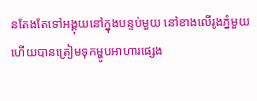នតែងតែទៅអង្គុយនៅក្នុងបន្ទប់មួយ នៅខាងលើរូងភ្នំមួយ ហើយបានត្រៀមទុកម្ហូបអាហារផ្សេង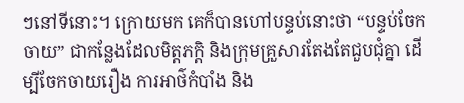ៗនៅទីនោះ។ ក្រោយមក គេក៏បានហៅបន្ទប់នោះថា “បន្ទប់ចែកចាយ” ជាកន្លែងដែលមិត្តភក្តិ និងក្រុមគ្រួសារតែងតែជួបជុំគ្នា ដើម្បីចែកចាយរឿង ការអាថ៌កំបាំង និង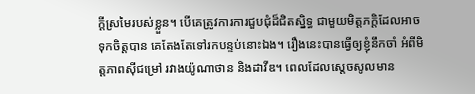ក្តីស្រមៃរបស់ខ្លួន។ បើគេត្រូវការការជួបជុំដ៏ជិតស្និទ្ធ ជាមួយមិត្តភក្តិដែលអាចទុកចិត្តបាន គេតែងតែទៅរកបន្ទប់នោះឯង។ រឿងនេះបានធ្វើឲ្យខ្ញុំនឹកចាំ អំពីមិត្តភាពស៊ីជម្រៅ រវាងយ៉ូណាថាន និងដាវីឌ។ ពេលដែលស្តេចសូលមាន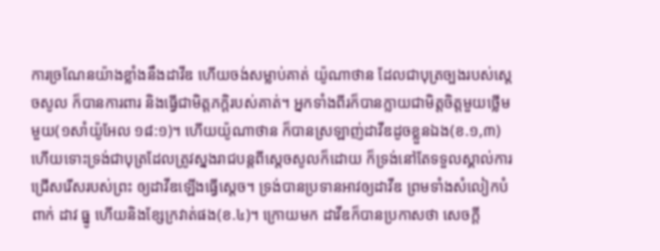ការច្រណែនយ៉ាងខ្លាំងនឹងដាវីឌ ហើយចង់សម្លាប់គាត់ យ៉ូណាថាន ដែលជាបុត្រច្បងរបស់ស្តេចសូល ក៏បានការពារ និងធ្វើជាមិត្តភក្ដិរបស់គាត់។ អ្នកទាំងពីរក៏បានក្លាយជាមិត្តចិត្តមួយថ្លើមមួយ(១សាំយ៉ូអែល ១៨:១)។ ហើយយ៉ូណាថាន ក៏បានស្រឡាញ់ដាវីឌដូចខ្លួនឯង(ខ.១,៣) ហើយទោះទ្រង់ជាបុត្រដែលត្រូវស្នងរាជបន្តពីស្តេចសូលក៏ដោយ ក៏ទ្រង់នៅតែទទួលស្គាល់ការជ្រើសរើសរបស់ព្រះ ឲ្យដាវីឌឡើងធ្វើស្តេច។ ទ្រង់បានប្រទានអាវឲ្យដាវីឌ ព្រមទាំងសំលៀកបំពាក់ ដាវ ធ្នូ ហើយនិងខ្សែក្រវាត់ផង(ខ.៤)។ ក្រោយមក ដាវីឌក៏បានប្រកាសថា សេចក្តី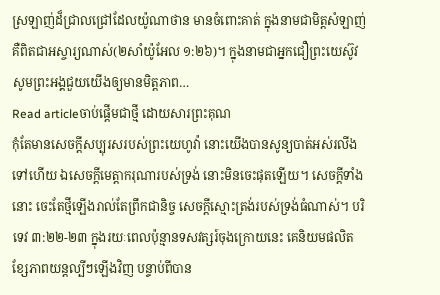ស្រឡាញ់ដ៏ជ្រាលជ្រៅដែលយ៉ូណាថាន មានចំពោះគាត់ ក្នុងនាមជាមិត្តសំឡាញ់ គឺពិតជាអស្ចារ្យណាស់(២សាំយ៉ូអែល ១:២៦)។ ក្នុងនាមជាអ្នកជឿព្រះយេស៊ូវ សូមព្រះអង្គជួយយើងឲ្យមានមិត្តភាព…
Read articleចាប់ផ្តើមជាថ្មី ដោយសារព្រះគុណ
កុំតែមានសេចក្តីសប្បុរសរបស់ព្រះយេហូវ៉ា នោះយើងបានសូន្យបាត់អស់រលីងទៅហើយ ឯសេចក្តីមេត្តាករុណារបស់ទ្រង់ នោះមិនចេះផុតឡើយ។ សេចក្តីទាំងនោះ ចេះតែថ្មីឡើងរាល់តែព្រឹកជានិច្ច សេចក្តីស្មោះត្រង់របស់ទ្រង់ធំណាស់។ បរិទេវ ៣:២២-២៣ ក្នុងរយៈពេលប៉ុន្មានទសវត្សរ៍ចុងក្រោយនេះ គេនិយមផលិតខ្សែភាពយន្តល្បីៗឡើងវិញ បន្ទាប់ពីបាន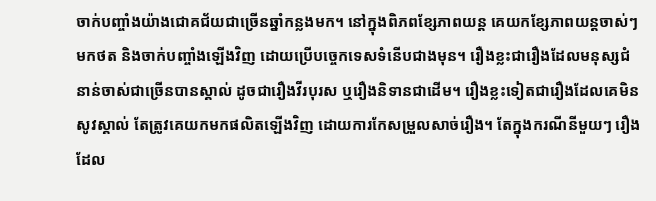ចាក់បញ្ចាំងយ៉ាងជោគជ័យជាច្រើនឆ្នាំកន្លងមក។ នៅក្នុងពិភពខ្សែភាពយន្ត គេយកខ្សែភាពយន្តចាស់ៗ មកថត និងចាក់បញ្ចាំងឡើងវិញ ដោយប្រើបច្ចេកទេសទំនើបជាងមុន។ រឿងខ្លះជារឿងដែលមនុស្សជំនាន់ចាស់ជាច្រើនបានស្គាល់ ដូចជារឿងវីរបុរស ឬរឿងនិទានជាដើម។ រឿងខ្លះទៀតជារឿងដែលគេមិនសូវស្គាល់ តែត្រូវគេយកមកផលិតឡើងវិញ ដោយការកែសម្រួលសាច់រឿង។ តែក្នុងករណីនីមួយៗ រឿងដែល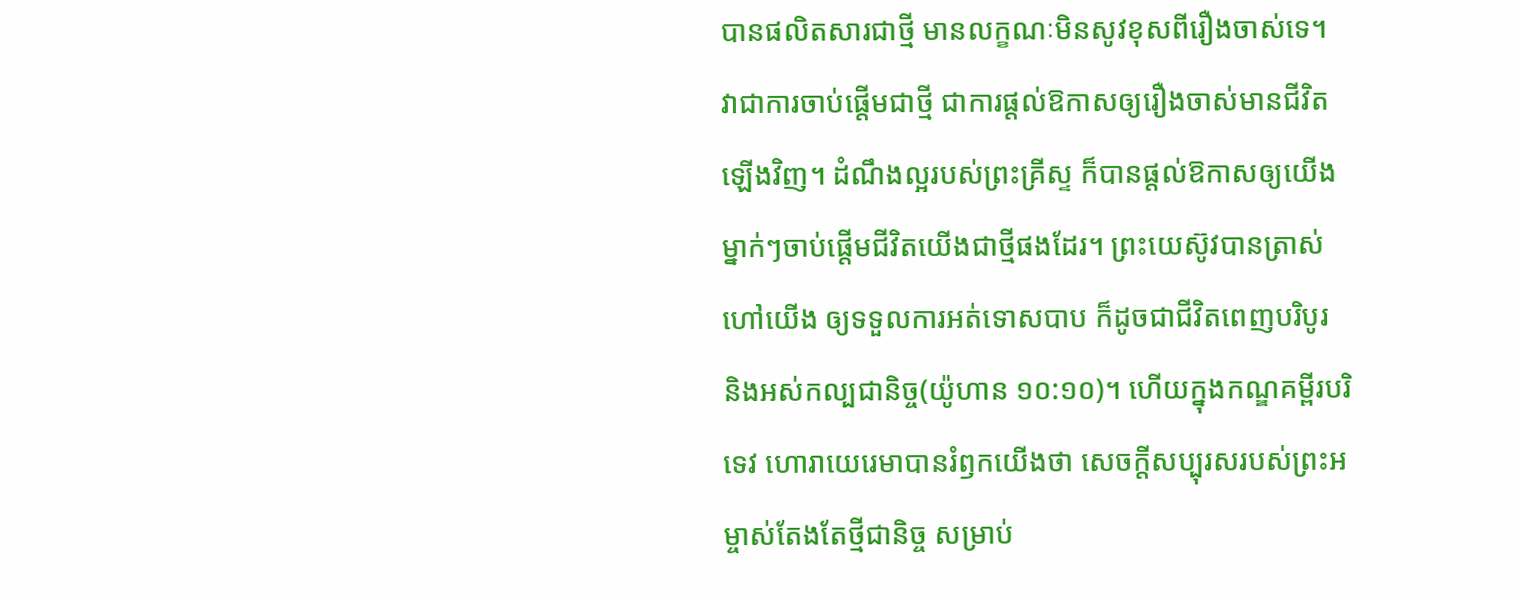បានផលិតសារជាថ្មី មានលក្ខណៈមិនសូវខុសពីរឿងចាស់ទេ។ វាជាការចាប់ផ្តើមជាថ្មី ជាការផ្តល់ឱកាសឲ្យរឿងចាស់មានជីវិតឡើងវិញ។ ដំណឹងល្អរបស់ព្រះគ្រីស្ទ ក៏បានផ្តល់ឱកាសឲ្យយើងម្នាក់ៗចាប់ផ្តើមជីវិតយើងជាថ្មីផងដែរ។ ព្រះយេស៊ូវបានត្រាស់ហៅយើង ឲ្យទទួលការអត់ទោសបាប ក៏ដូចជាជីវិតពេញបរិបូរ និងអស់កល្បជានិច្ច(យ៉ូហាន ១០:១០)។ ហើយក្នុងកណ្ឌគម្ពីរបរិទេវ ហោរាយេរេមាបានរំឭកយើងថា សេចក្តីសប្បុរសរបស់ព្រះអម្ចាស់តែងតែថ្មីជានិច្ច សម្រាប់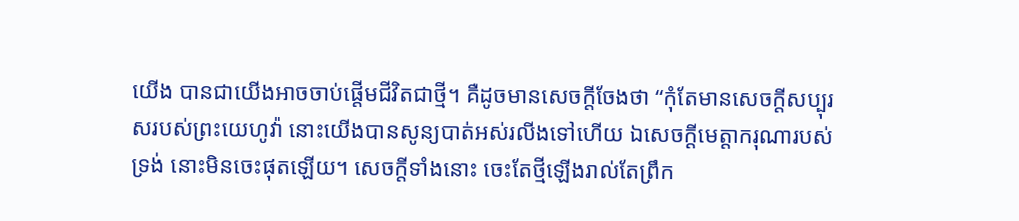យើង បានជាយើងអាចចាប់ផ្តើមជីវិតជាថ្មី។ គឺដូចមានសេចក្តីចែងថា “កុំតែមានសេចក្តីសប្បុរសរបស់ព្រះយេហូវ៉ា នោះយើងបានសូន្យបាត់អស់រលីងទៅហើយ ឯសេចក្តីមេត្តាករុណារបស់ទ្រង់ នោះមិនចេះផុតឡើយ។ សេចក្តីទាំងនោះ ចេះតែថ្មីឡើងរាល់តែព្រឹក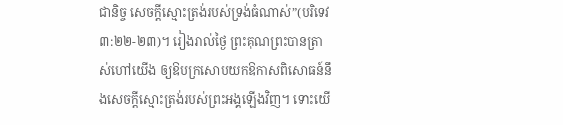ជានិច្ច សេចក្តីស្មោះត្រង់របស់ទ្រង់ធំណាស់”(បរិទេវ ៣:២២-២៣)។ រៀងរាល់ថ្ងៃ ព្រះគុណព្រះបានត្រាស់ហៅយើង ឲ្យឱបក្រសោបយកឱកាសពិសោធន៍នឹងសេចក្តីស្មោះត្រង់របស់ព្រះអង្គឡើងវិញ។ ទោះយើ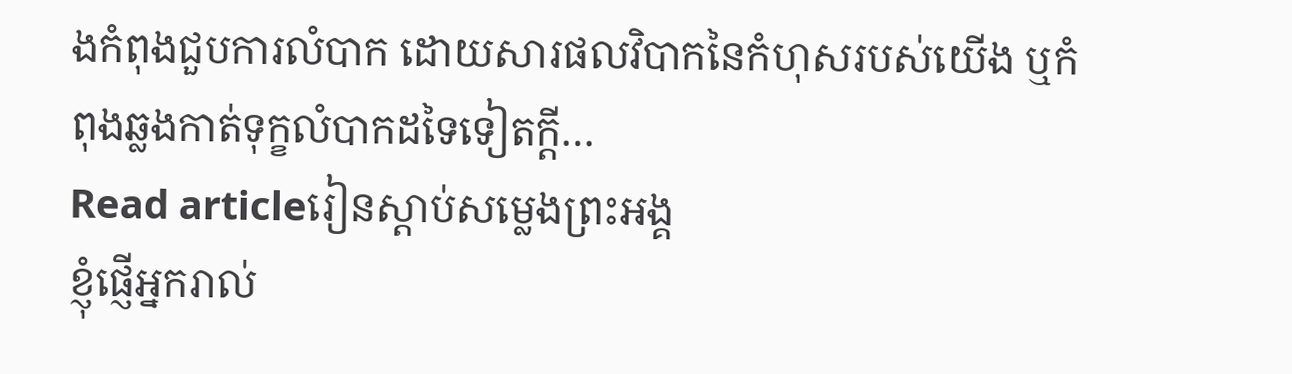ងកំពុងជួបការលំបាក ដោយសារផលវិបាកនៃកំហុសរបស់យើង ឬកំពុងឆ្លងកាត់ទុក្ខលំបាកដទៃទៀតក្តី…
Read articleរៀនស្តាប់សម្លេងព្រះអង្គ
ខ្ញុំផ្ញើអ្នករាល់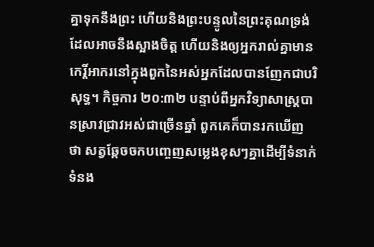គ្នាទុកនឹងព្រះ ហើយនិងព្រះបន្ទូលនៃព្រះគុណទ្រង់ ដែលអាចនឹងស្អាងចិត្ត ហើយនិងឲ្យអ្នករាល់គ្នាមានកេរ្តិ៍អាករនៅក្នុងពួកនៃអស់អ្នកដែលបានញែកជាបរិសុទ្ធ។ កិច្ចការ ២០:៣២ បន្ទាប់ពីអ្នកវិទ្យាសាស្ត្របានស្រាវជ្រាវអស់ជាច្រើនឆ្នាំ ពួកគេក៏បានរកឃើញថា សត្វឆ្កែចចកបញ្ចេញសម្លេងខុសៗគ្នាដើម្បីទំនាក់ទំនង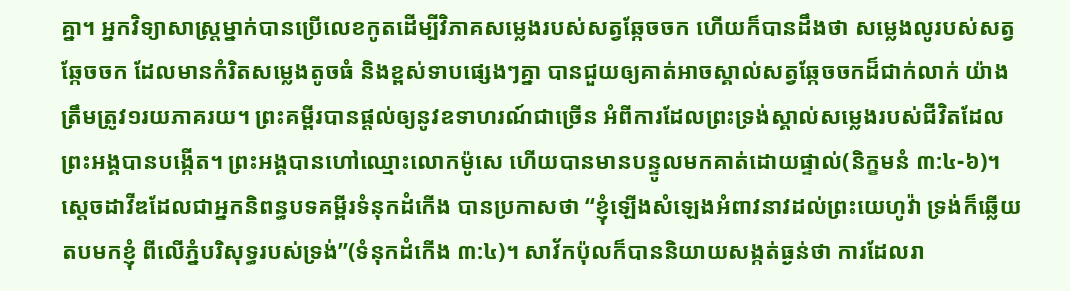គ្នា។ អ្នកវិទ្យាសាស្រ្តម្នាក់បានប្រើលេខកូតដើម្បីវិភាគសម្លេងរបស់សត្វឆ្កែចចក ហើយក៏បានដឹងថា សម្លេងលូរបស់សត្វឆ្កែចចក ដែលមានកំរិតសម្លេងតូចធំ និងខ្ពស់ទាបផ្សេងៗគ្នា បានជួយឲ្យគាត់អាចស្គាល់សត្វឆ្កែចចកដ៏ជាក់លាក់ យ៉ាងត្រឹមត្រូវ១រយភាគរយ។ ព្រះគម្ពីរបានផ្តល់ឲ្យនូវឧទាហរណ៍ជាច្រើន អំពីការដែលព្រះទ្រង់ស្គាល់សម្លេងរបស់ជីវិតដែលព្រះអង្គបានបង្កើត។ ព្រះអង្គបានហៅឈ្មោះលោកម៉ូសេ ហើយបានមានបន្ទូលមកគាត់ដោយផ្ទាល់(និក្ខមនំ ៣:៤-៦)។ ស្តេចដាវីឌដែលជាអ្នកនិពន្ធបទគម្ពីរទំនុកដំកើង បានប្រកាសថា “ខ្ញុំឡើងសំឡេងអំពាវនាវដល់ព្រះយេហូវ៉ា ទ្រង់ក៏ឆ្លើយតបមកខ្ញុំ ពីលើភ្នំបរិសុទ្ធរបស់ទ្រង់”(ទំនុកដំកើង ៣:៤)។ សាវ័កប៉ុលក៏បាននិយាយសង្កត់ធ្ងន់ថា ការដែលរា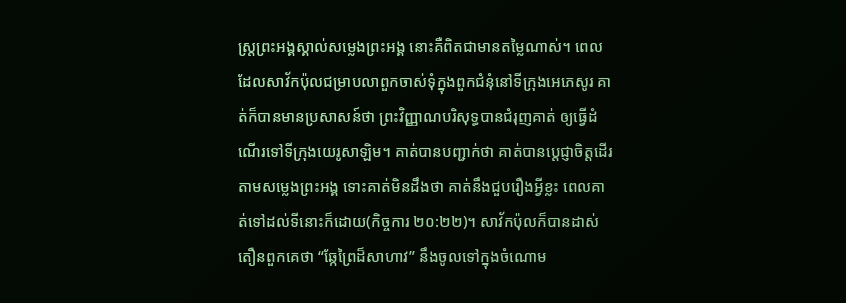ស្រ្តព្រះអង្គស្គាល់សម្លេងព្រះអង្គ នោះគឺពិតជាមានតម្លៃណាស់។ ពេលដែលសាវ័កប៉ុលជម្រាបលាពួកចាស់ទុំក្នុងពួកជំនុំនៅទីក្រុងអេភេសូរ គាត់ក៏បានមានប្រសាសន៍ថា ព្រះវិញ្ញាណបរិសុទ្ធបានជំរុញគាត់ ឲ្យធ្វើដំណើរទៅទីក្រុងយេរូសាឡិម។ គាត់បានបញ្ជាក់ថា គាត់បានប្តេជ្ញាចិត្តដើរតាមសម្លេងព្រះអង្គ ទោះគាត់មិនដឹងថា គាត់នឹងជួបរឿងអ្វីខ្លះ ពេលគាត់ទៅដល់ទីនោះក៏ដោយ(កិច្ចការ ២០:២២)។ សាវ័កប៉ុលក៏បានដាស់តឿនពួកគេថា “ឆ្កែព្រៃដ៏សាហាវ” នឹងចូលទៅក្នុងចំណោម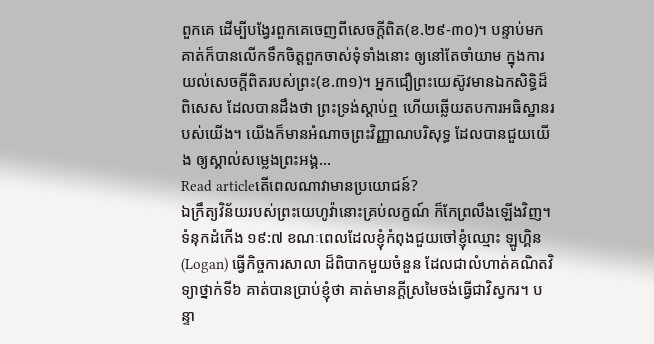ពួកគេ ដើម្បីបង្វែរពួកគេចេញពីសេចក្តីពិត(ខ.២៩-៣០)។ បន្ទាប់មក គាត់ក៏បានលើកទឹកចិត្តពួកចាស់ទុំទាំងនោះ ឲ្យនៅតែចាំយាម ក្នុងការយល់សេចក្តីពិតរបស់ព្រះ(ខ.៣១)។ អ្នកជឿព្រះយេស៊ូវមានឯកសិទ្ធិដ៏ពិសេស ដែលបានដឹងថា ព្រះទ្រង់ស្តាប់ឮ ហើយឆ្លើយតបការអធិស្ឋានរបស់យើង។ យើងក៏មានអំណាចព្រះវិញ្ញាណបរិសុទ្ធ ដែលបានជួយយើង ឲ្យស្គាល់សម្លេងព្រះអង្គ…
Read articleតើពេលណាវាមានប្រយោជន៍?
ឯក្រឹត្យវិន័យរបស់ព្រះយេហូវ៉ានោះគ្រប់លក្ខណ៍ ក៏កែព្រលឹងឡើងវិញ។ ទំនុកដំកើង ១៩:៧ ខណៈពេលដែលខ្ញុំកំពុងជួយចៅខ្ញុំឈ្មោះ ឡូហ្គិន (Logan) ធ្វើកិច្ចការសាលា ដ៏ពិបាកមួយចំនួន ដែលជាលំហាត់គណិតវិទ្យាថ្នាក់ទី៦ គាត់បានប្រាប់ខ្ញុំថា គាត់មានក្តីស្រមៃចង់ធ្វើជាវិស្វករ។ បន្ទា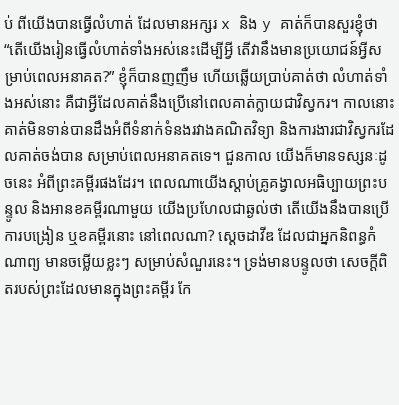ប់ ពីយើងបានធ្វើលំហាត់ ដែលមានអក្សរ x និង y គាត់ក៏បានសួរខ្ញុំថា “តើយើងរៀនធ្វើលំហាត់ទាំងអស់នេះដើម្បីអ្វី តើវានឹងមានប្រយោជន៍អ្វីសម្រាប់ពេលអនាគត?” ខ្ញុំក៏បានញញឹម ហើយឆ្លើយប្រាប់គាត់ថា លំហាត់ទាំងអស់នោះ គឺជាអ្វីដែលគាត់នឹងប្រើនៅពេលគាត់ក្លាយជាវិស្វករ។ កាលនោះ គាត់មិនទាន់បានដឹងអំពីទំនាក់ទំនងរវាងគណិតវិទ្យា និងការងារជាវិស្វករដែលគាត់ចង់បាន សម្រាប់ពេលអនាគតទេ។ ជួនកាល យើងក៏មានទស្សនៈដូចនេះ អំពីព្រះគម្ពីរផងដែរ។ ពេលណាយើងស្តាប់គ្រូគង្វាលអធិប្បាយព្រះបន្ទូល និងអានខគម្ពីរណាមួយ យើងប្រហែលជាឆ្ងល់ថា តើយើងនឹងបានប្រើការបង្រៀន ឬខគម្ពីរនោះ នៅពេលណា? ស្តេចដាវីឌ ដែលជាអ្នកនិពន្ធកំណាព្យ មានចម្លើយខ្លះៗ សម្រាប់សំណួរនេះ។ ទ្រង់មានបន្ទូលថា សេចក្តីពិតរបស់ព្រះដែលមានក្នុងព្រះគម្ពីរ កែ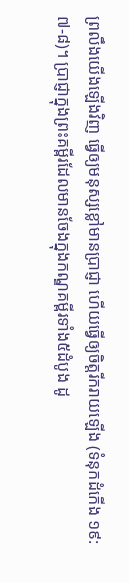ព្រលឹងយើងឡើងវិញ ធ្វើឲ្យមនុស្សខ្លៅមានប្រាជ្ញា ហើយធ្វើឲ្យចិត្តរីករាយឡើង (ទំនុកដំកើង ១៩:៧-៨)។ ប្រាជ្ញាក្នុងព្រះគម្ពីរដែលមានចែងក្នុងកណ្ឌគម្ពីរទាំង៥ដំបូង ដូ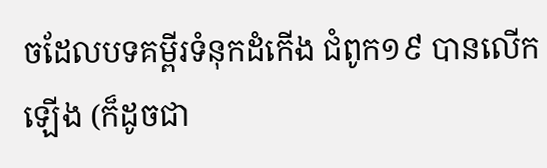ចដែលបទគម្ពីរទំនុកដំកើង ជំពូក១៩ បានលើកឡើង (ក៏ដូចជា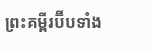ព្រះគម្ពីរប៊ីបទាំង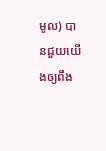មូល) បានជួយយើងឲ្យពឹង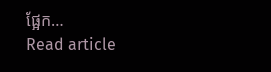ផ្អែក…
Read article